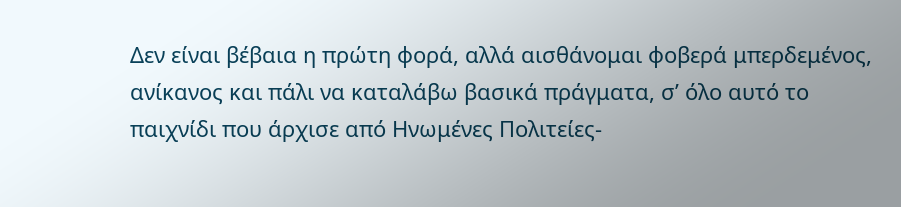Δεν είναι βέβαια η πρώτη φορά, αλλά αισθάνομαι φοβερά μπερδεμένος, ανίκανος και πάλι να καταλάβω βασικά πράγματα, σ’ όλο αυτό το παιχνίδι που άρχισε από Ηνωμένες Πολιτείες-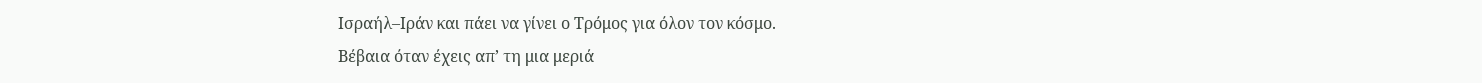Ισραήλ–Ιράν και πάει να γίνει ο Τρόμος για όλον τον κόσμο.
Βέβαια όταν έχεις απ’ τη μια μεριά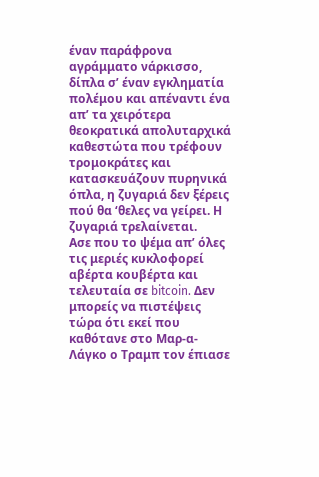έναν παράφρονα αγράμματο νάρκισσο, δίπλα σ’ έναν εγκληματία πολέμου και απέναντι ένα απ’ τα χειρότερα θεοκρατικά απολυταρχικά καθεστώτα που τρέφουν τρομοκράτες και κατασκευάζουν πυρηνικά όπλα, η ζυγαριά δεν ξέρεις πού θα ‘θελες να γείρει. Η ζυγαριά τρελαίνεται.
Ασε που το ψέμα απ’ όλες τις μεριές κυκλοφορεί αβέρτα κουβέρτα και τελευταία σε bitcoin. Δεν μπορείς να πιστέψεις τώρα ότι εκεί που καθότανε στο Μαρ-α-Λάγκο ο Τραμπ τον έπιασε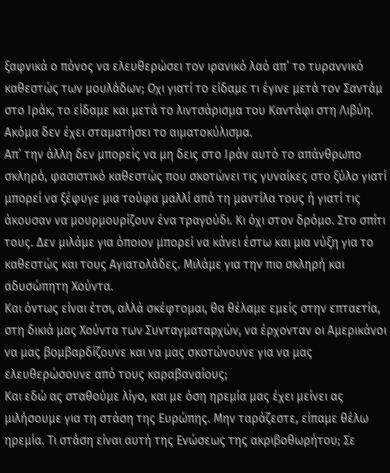ξαφνικά ο πόνος να ελευθερώσει τον ιρανικό λαό απ’ το τυραννικό καθεστώς των μουλάδων; Οχι γιατί το είδαμε τι έγινε μετά τον Σαντάμ στο Ιράκ, το είδαμε και μετά το λιντσάρισμα του Καντάφι στη Λιβύη. Ακόμα δεν έχει σταματήσει το αιματοκύλισμα.
Απ’ την άλλη δεν μπορείς να μη δεις στο Ιράν αυτό το απάνθρωπο σκληρό, φασιστικό καθεστώς που σκοτώνει τις γυναίκες στο ξύλο γιατί μπορεί να ξέφυγε μια τούφα μαλλί από τη μαντίλα τους ή γιατί τις άκουσαν να μουρμουρίζουν ένα τραγούδι. Κι όχι στον δρόμο. Στο σπίτι τους. Δεν μιλάμε για όποιον μπορεί να κάνει έστω και μια νύξη για το καθεστώς και τους Αγιατολάδες. Μιλάμε για την πιο σκληρή και αδυσώπητη Χούντα.
Και όντως είναι έτσι, αλλά σκέφτομαι, θα θέλαμε εμείς στην επταετία, στη δικιά μας Χούντα των Συνταγματαρχών, να έρχονταν οι Αμερικάνοι να μας βομβαρδίζουνε και να μας σκοτώνουνε για να μας ελευθερώσουνε από τους καραβαναίους;
Και εδώ ας σταθούμε λίγο, και με όση ηρεμία μας έχει μείνει ας μιλήσουμε για τη στάση της Ευρώπης. Μην ταράζεστε, είπαμε θέλω ηρεμία. Τι στάση είναι αυτή της Ενώσεως της ακριβοθωρήτου; Σε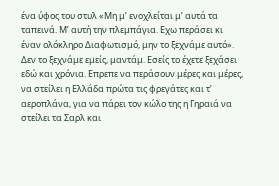ένα ύφος του στυλ «Μη μ’ ενοχλείται μ’ αυτά τα ταπεινά. Μ’ αυτή την πλεμπάγια. Εχω περάσει κι έναν ολόκληρο Διαφωτισμό, μην το ξεχνάμε αυτό».
Δεν το ξεχνάμε εμείς, μαντάμ. Εσείς το έχετε ξεχάσει εδώ και χρόνια. Επρεπε να περάσουν μέρες και μέρες, να στείλει η Ελλάδα πρώτα τις φρεγάτες και τ’ αεροπλάνα, για να πάρει τον κώλο της η Γηραιά να στείλει τα Σαρλ και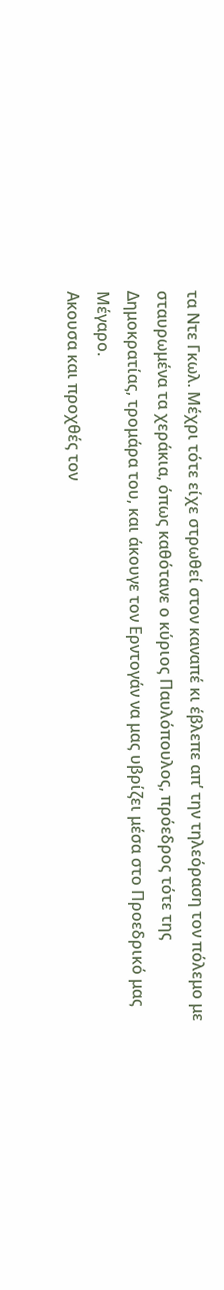τα Ντε Γκωλ. Μέχρι τότε είχε στρωθεί στον καναπέ κι έβλεπε απ’ την τηλεόραση τον πόλεμο με σταυρωμένα τα χεράκια, όπως καθότανε ο κύριος Παυλόπουλος, πρόεδρος τότε της Δημοκρατίας, τρομάρα του, και άκουγε τον Ερντογάν να μας υβρίζει μέσα στο Προεδρικό μας Μέγαρο.
Ακουσα και προχθές τον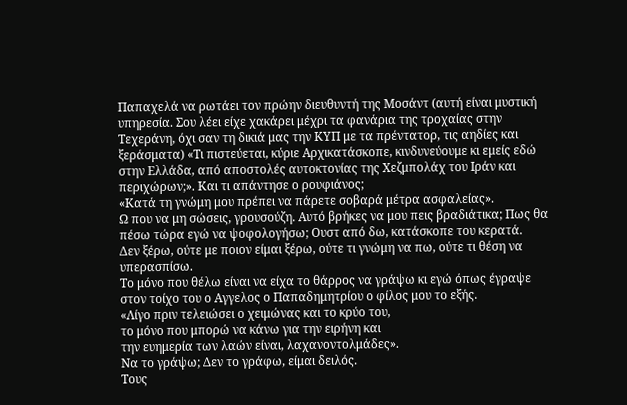Παπαχελά να ρωτάει τον πρώην διευθυντή της Μοσάντ (αυτή είναι μυστική υπηρεσία. Σου λέει είχε χακάρει μέχρι τα φανάρια της τροχαίας στην Τεχεράνη, όχι σαν τη δικιά μας την ΚΥΠ με τα πρέντατορ, τις αηδίες και ξεράσματα) «Τι πιστεύεται, κύριε Αρχικατάσκοπε, κινδυνεύουμε κι εμείς εδώ στην Ελλάδα, από αποστολές αυτοκτονίας της Χεζμπολάχ του Ιράν και περιχώρων;». Και τι απάντησε ο ρουφιάνος;
«Κατά τη γνώμη μου πρέπει να πάρετε σοβαρά μέτρα ασφαλείας».
Ω που να μη σώσεις, γρουσούζη. Αυτό βρήκες να μου πεις βραδιάτικα; Πως θα πέσω τώρα εγώ να ψοφολογήσω; Ουστ από δω, κατάσκοπε του κερατά.
Δεν ξέρω, ούτε με ποιον είμαι ξέρω, ούτε τι γνώμη να πω, ούτε τι θέση να υπερασπίσω.
Το μόνο που θέλω είναι να είχα το θάρρος να γράψω κι εγώ όπως έγραψε στον τοίχο του ο Αγγελος ο Παπαδημητρίου ο φίλος μου το εξής.
«Λίγο πριν τελειώσει ο χειμώνας και το κρύο του,
το μόνο που μπορώ να κάνω για την ειρήνη και
την ευημερία των λαών είναι, λαχανοντολμάδες».
Να το γράψω; Δεν το γράφω, είμαι δειλός.
Τους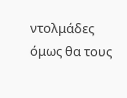ντολμάδες όμως θα τους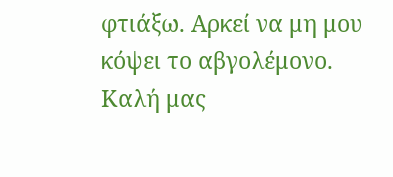φτιάξω. Αρκεί να μη μου κόψει το αβγολέμονο.
Καλή μας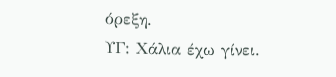όρεξη.
ΥΓ: Χάλια έχω γίνει.